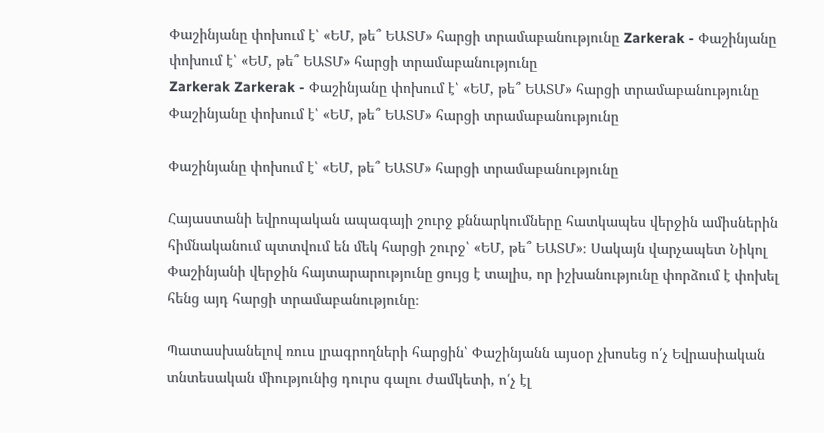Փաշինյանը փոխում է՝ «ԵՄ, թե՞ ԵԱՏՄ» հարցի տրամաբանությունը Zarkerak - Փաշինյանը փոխում է՝ «ԵՄ, թե՞ ԵԱՏՄ» հարցի տրամաբանությունը
Zarkerak Zarkerak - Փաշինյանը փոխում է՝ «ԵՄ, թե՞ ԵԱՏՄ» հարցի տրամաբանությունը
Փաշինյանը փոխում է՝ «ԵՄ, թե՞ ԵԱՏՄ» հարցի տրամաբանությունը

Փաշինյանը փոխում է՝ «ԵՄ, թե՞ ԵԱՏՄ» հարցի տրամաբանությունը

Հայաստանի եվրոպական ապագայի շուրջ քննարկումները հատկապես վերջին ամիսներին հիմնականում պտտվում են մեկ հարցի շուրջ՝ «ԵՄ, թե՞ ԵԱՏՄ»։ Սակայն վարչապետ Նիկոլ Փաշինյանի վերջին հայտարարությունը ցույց է տալիս, որ իշխանությունը փորձում է փոխել հենց այդ հարցի տրամաբանությունը։

Պատասխանելով ռուս լրագրողների հարցին՝ Փաշինյանն այսօր չխոսեց ո՛չ Եվրասիական տնտեսական միությունից դուրս գալու ժամկետի, ո՛չ էլ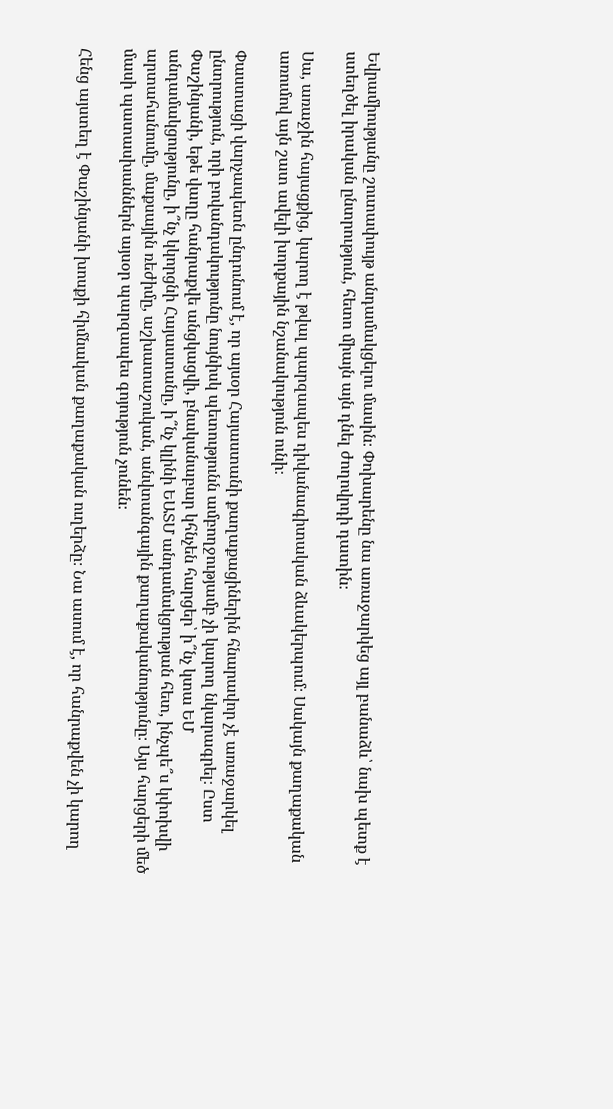Եվրամիությանը շուտափույթ անդամակցելու մասին։ Փոխարենը նա առաջարկեց այլ բանաձև՝ նախ պետք է ստեղծել իրական ընտրություն, հետո միայն այն դնել ժողովրդի դատին։

Սա, առաջին հայացքից, կարող է թվալ պարզապես դիվանագիտական ձևակերպում։ Սակայն քաղաքական առումով այն շատ ավելի խորքային նշանակություն ունի։

Փաստացի վարչապետն ընդունում է, որ այսօր Հայաստանի քաղաքացիներին հնարավոր չէ առաջարկել ընտրություն, որի բովանդակությունը նույնիսկ պետությունն ամբողջությամբ չի կարող նկարագրել։ Ըստ Փաշինյանի, եթե վաղը հանրաքվե անցկացվի, բնականաբար կհնչեն հարցեր՝ ի՞նչ կտա ԵՄ անդամակցությունը, ի՞նչ կկորցնի Հայաստանը, ի՞նչ կլինի ԵԱՏՄ անդամակցության հետ, ինչպե՞ս կփոխվի արտահանումը, մաքսային ռեժիմը, աշխատաշուկան, անվտանգային քաղաքականությունը։ Այս հարցերի մեծ մասի պատասխաններն այսօր պարզապես գոյություն չունեն։

Հենց այստեղ է Փաշինյանի խոսքի հիմնական քաղաքական ուղերձը։ Նա ասում է, որ հանրաքվեն չի կարող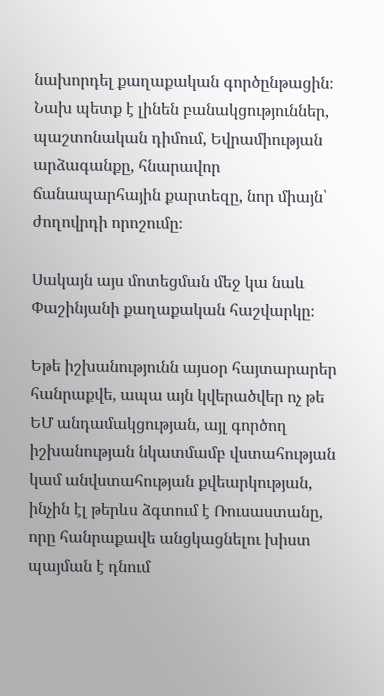նախորդել քաղաքական գործընթացին։ Նախ պետք է լինեն բանակցություններ, պաշտոնական դիմում, Եվրամիության արձագանքը, հնարավոր ճանապարհային քարտեզը, նոր միայն՝ ժողովրդի որոշումը։

Սակայն այս մոտեցման մեջ կա նաև Փաշինյանի քաղաքական հաշվարկը։

Եթե իշխանությունն այսօր հայտարարեր հանրաքվե, ապա այն կվերածվեր ոչ թե ԵՄ անդամակցության, այլ գործող իշխանության նկատմամբ վստահության կամ անվստահության քվեարկության, ինչին էլ թերևս ձգտում է Ռուսաստանը, որը հանրաքավե անցկացնելու խիստ պայման է դնում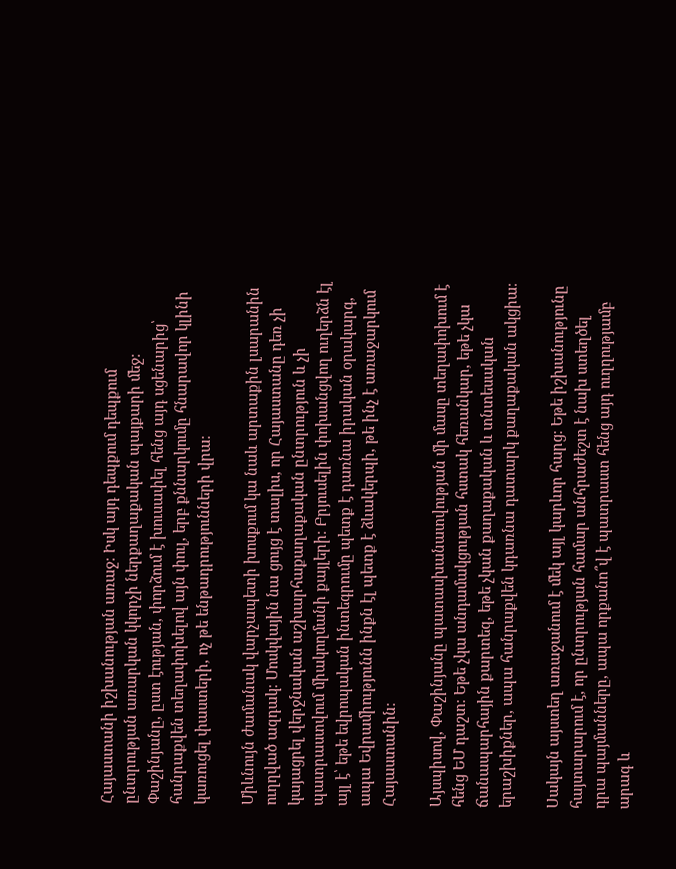Հայաստանի իշխանության առաջ։ Իսկ այդ դեպքում դեպքում ընտրության առարկան կկորչի ներքաղաքական պայքարի մեջ։ Փաշինյանը, ըստ էության, փորձում է խուսափել հենց այդ սցենարից՝ հանրաքվեն տեղափոխելով այն փուլ, երբ քննարկումը հնարավոր կլինի կառուցել փաստերի, ոչ թե ենթադրությունների վրա։

Միևնույն ժամանակ վարչապետի խոսքում կա նաև արտաքին լսարանին ուղղված ազդակ։ Մոսկվային նա ցույց է տալիս, որ Հայաստանը դեռ չի կայացրել վերջնական աշխարհաքաղաքական ընտրություն և չի պատրաստվում միակողմանի քայլերի։ Բրյուսելին փոխանցվող ուղերձն էլ այլ է՝ եթե եվրոպական ինտեգրումը պետք է դառնա իրական օրակարգ, ապա Եվրամիությունն ինքն էլ պետք է ձևակերպի, թե ինչ է առաջարկում Հայաստանին։

Այսպիսով, Փաշինյանը պատասխանատվության մի մասը տեղափոխում է հենց ԵՄ դաշտ։ Եթե չկա անդամակցության հստակ հեռանկար, եթե չկա ճանապարհային քարտեզ, եթե չկան քաղաքական և տնտեսական երաշխիքներ, ապա հանրաքվեն կդառնա դատարկ քաղաքական ակցիա։

Սակայն այստեղ առաջանում է մեկ այլ կարևոր հարց։ Եթե իշխանությունը հայտարարում է, որ ընտրության համար անհրաժեշտ է նախ ստեղծել դրա պայմանները, ապա որքանո՞վ է պատրաստ հենց այդ ուղղությամբ արագ և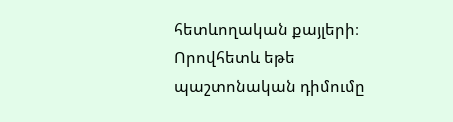հետևողական քայլերի։ Որովհետև եթե պաշտոնական դիմումը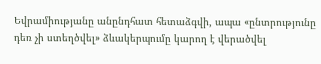Եվրամիությանը անընդհատ հետաձգվի, ապա «ընտրությունը դեռ չի ստեղծվել» ձևակերպումը կարող է վերածվել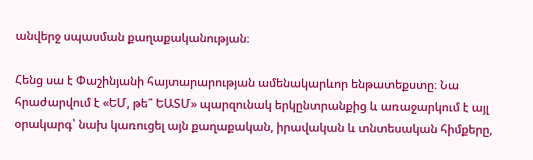անվերջ սպասման քաղաքականության։

Հենց սա է Փաշինյանի հայտարարության ամենակարևոր ենթատեքստը։ Նա հրաժարվում է «ԵՄ, թե՞ ԵԱՏՄ» պարզունակ երկընտրանքից և առաջարկում է այլ օրակարգ՝ նախ կառուցել այն քաղաքական, իրավական և տնտեսական հիմքերը,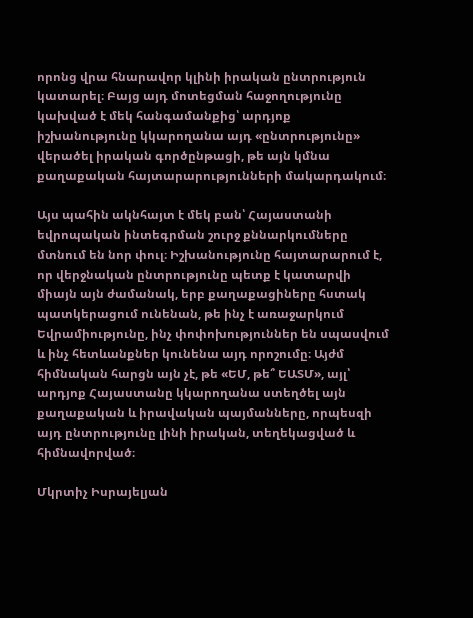որոնց վրա հնարավոր կլինի իրական ընտրություն կատարել։ Բայց այդ մոտեցման հաջողությունը կախված է մեկ հանգամանքից՝ արդյոք իշխանությունը կկարողանա այդ «ընտրությունը» վերածել իրական գործընթացի, թե այն կմնա քաղաքական հայտարարությունների մակարդակում։

Այս պահին ակնհայտ է մեկ բան՝ Հայաստանի եվրոպական ինտեգրման շուրջ քննարկումները մտնում են նոր փուլ։ Իշխանությունը հայտարարում է, որ վերջնական ընտրությունը պետք է կատարվի միայն այն ժամանակ, երբ քաղաքացիները հստակ պատկերացում ունենան, թե ինչ է առաջարկում Եվրամիությունը, ինչ փոփոխություններ են սպասվում և ինչ հետևանքներ կունենա այդ որոշումը։ Այժմ հիմնական հարցն այն չէ, թե «ԵՄ, թե՞ ԵԱՏՄ», այլ՝ արդյոք Հայաստանը կկարողանա ստեղծել այն քաղաքական և իրավական պայմանները, որպեսզի այդ ընտրությունը լինի իրական, տեղեկացված և հիմնավորված։

Մկրտիչ Իսրայելյան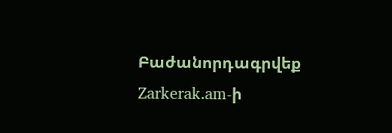Բաժանորդագրվեք Zarkerak.am-ի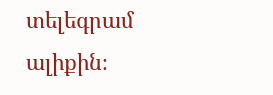տելեգրամ ալիքին։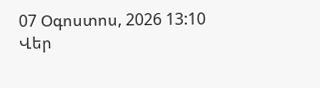07 Օգոստոս, 2026 13:10
Վեր